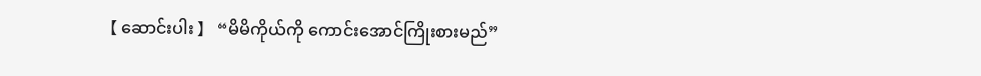【 ဆောင်းပါး 】 “မိမိကိုယ်ကို ကောင်းအောင်ကြိုးစားမည်”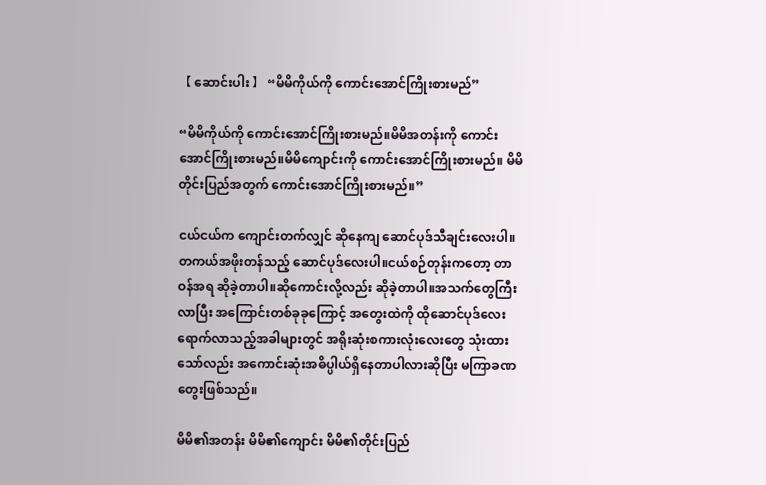【 ဆောင်းပါး 】 “မိမိကိုယ်ကို ကောင်းအောင်ကြိုးစားမည်”

“မိမိကိုယ်ကို ကောင်းအောင်ကြိုးစားမည်။မိမိအတန်းကို ကောင်းအောင်ကြိုးစားမည်။မိမိကျောင်းကို ကောင်းအောင်ကြိုးစားမည်။ မိမိတိုင်းပြည်အတွက် ကောင်းအောင်ကြိုးစားမည်။”

ငယ်ငယ်က ကျောင်းတက်လျှင် ဆိုနေကျ ဆောင်ပုဒ်သီချင်းလေးပါ။တကယ်အဖိုးတန်သည့် ဆောင်ပုဒ်လေးပါ။ငယ်စဉ်တုန်းကတော့ တာဝန်အရ ဆိုခဲ့တာပါ။ဆိုကောင်းလို့လည်း ဆိုခဲ့တာပါ။အသက်တွေကြီးလာပြီး အကြောင်းတစ်ခုခုကြောင့် အတွေးထဲကို ထိုဆောင်ပုဒ်လေးရောက်လာသည့်အခါများတွင် အရိုးဆုံးစကားလုံးလေးတွေ သုံးထားသော်လည်း အကောင်းဆုံးအဓိပ္ပါယ်ရှိနေတာပါလားဆိုပြီး မကြာခဏတွေးဖြစ်သည်။

မိမိ၏အတန်း မိမိ၏ကျောင်း မိမိ၏တိုင်းပြည်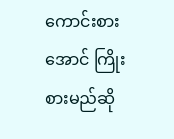ကောင်းစားအောင် ကြိုးစားမည်ဆို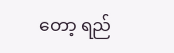တော့ ရည်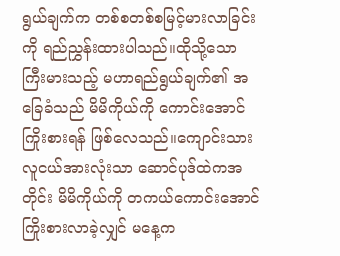ရွယ်ချက်က တစ်စတစ်စမြင့်မားလာခြင်းကို ရည်ညွှန်းထားပါသည်။ထိုသို့သော ကြီးမားသည့် မဟာရည်ရွယ်ချက်၏ အခြေခံသည် မိမိကိုယ်ကို ကောင်းအောင်ကြိုးစားရန် ဖြစ်လေသည်။ကျောင်းသားလူငယ်အားလုံးသာ ဆောင်ပုဒ်ထဲကအတိုင်း မိမိကိုယ်ကို တကယ်ကောင်းအောင်ကြိုးစားလာခဲ့လျှင် မနေ့က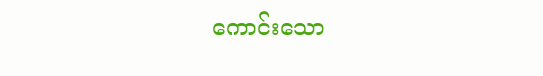ကောင်းသော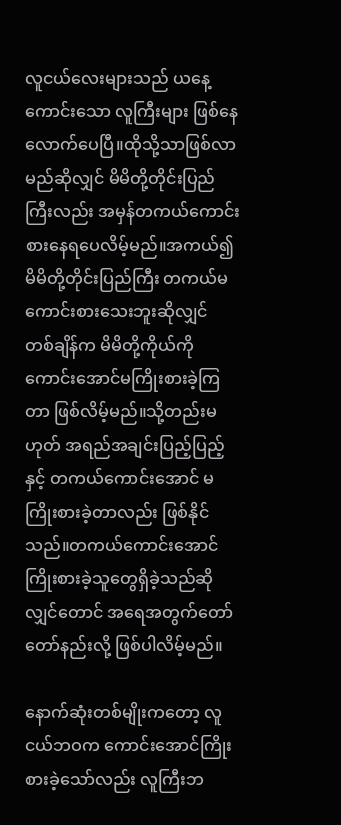လူငယ်လေးများသည် ယနေ့ကောင်းသော လူကြီးများ ဖြစ်နေလောက်ပေပြီ။ထိုသို့သာဖြစ်လာမည်ဆိုလျှင် မိမိတို့တိုင်းပြည်ကြီးလည်း အမှန်တကယ်ကောင်းစားနေရပေလိမ့်မည်။အကယ်၍ မိမိတို့တိုင်းပြည်ကြီး တကယ်မကောင်းစားသေးဘူးဆိုလျှင် တစ်ချိန်က မိမိတို့ကိုယ်ကို ကောင်းအောင်မကြိုးစားခဲ့ကြတာ ဖြစ်လိမ့်မည်။သို့တည်းမဟုတ် အရည်အချင်းပြည့်ပြည့်နှင့် တကယ်ကောင်းအောင် မကြိုးစားခဲ့တာလည်း ဖြစ်နိုင်သည်။တကယ်ကောင်းအောင် ကြိုးစားခဲ့သူတွေရှိခဲ့သည်ဆိုလျှင်တောင် အရေအတွက်တော်တော်နည်းလို့ ဖြစ်ပါလိမ့်မည်။

နောက်ဆုံးတစ်မျိုးကတော့ လူငယ်ဘဝက ကောင်းအောင်ကြိုးစားခဲ့သော်လည်း လူကြီးဘ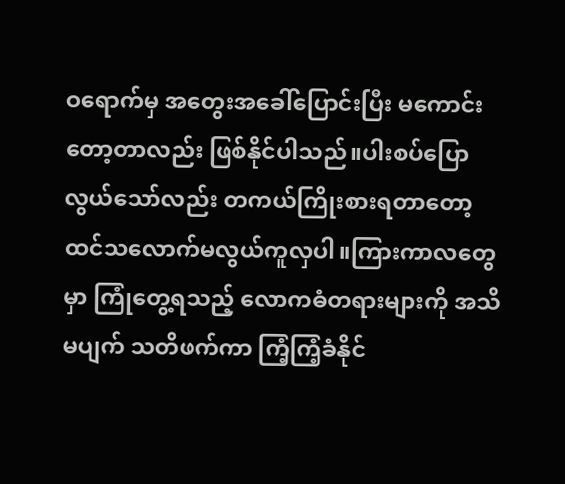ဝရောက်မှ အတွေးအခေါ်ပြောင်းပြီး မကောင်းတော့တာလည်း ဖြစ်နိုင်ပါသည်။ပါးစပ်ပြောလွယ်သော်လည်း တကယ်ကြိုးစားရတာတော့ ထင်သလောက်မလွယ်ကူလှပါ။ကြားကာလတွေမှာ ကြုံတွေ့ရသည့် လောကဓံတရားများကို အသိမပျက် သတိဖက်ကာ ကြံ့ကြံ့ခံနိုင်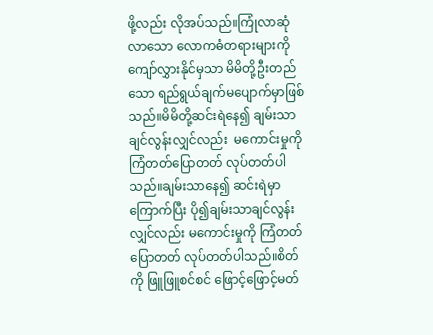ဖို့လည်း လိုအပ်သည်။ကြုံလာဆုံလာသော လောကဓံတရားများကို ကျော်လွှားနိုင်မှသာ မိမိတို့ဦးတည်သော ရည်ရွယ်ချက်မပျောက်မှာဖြစ်သည်။မိမိတို့ဆင်းရဲနေ၍ ချမ်းသာချင်လွန်းလျှင်လည်း  မကောင်းမှုကိုကြံတတ်ပြောတတ် လုပ်တတ်ပါသည်။ချမ်းသာနေ၍ ဆင်းရဲမှာကြောက်ပြီး ပို၍ချမ်းသာချင်လွန်းလျှင်လည်း မကောင်းမှုကို ကြံတတ်ပြောတတ် လုပ်တတ်ပါသည်။စိတ်ကို ဖြူဖြူစင်စင် ဖြောင့်ဖြောင့်မတ်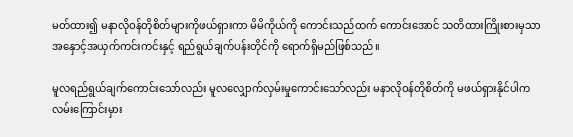မတ်ထား၍ မနာလိုဝန်တိုစိတ်များကိုဖယ်ရှားကာ မိမိကိုယ်ကို ကောင်းသည်ထက် ကောင်းအောင် သတိထားကြိုးစားမှသာ အနှောင့်အယှက်ကင်းကင်းနှင့် ရည်ရွယ်ချက်ပန်းတိုင်ကို ရောက်ရှိမည်ဖြစ်သည်။

မူလရည်ရွယ်ချက်ကောင်းသော်လည်း မူလလျှောက်လှမ်းမှုကောင်းသော်လည်း မနာလိုဝန်တိုစိတ်ကို မဖယ်ရှားနိုင်ပါက လမ်းကြောင်းမှား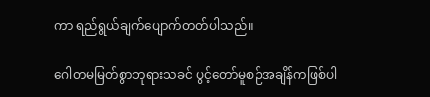ကာ ရည်ရွယ်ချက်ပျောက်တတ်ပါသည်။

ဂေါတမမြတ်စွာဘုရားသခင် ပွင့်တော်မူစဉ်အချိန်ကဖြစ်ပါ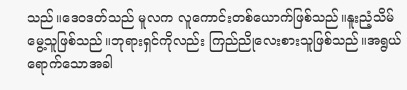သည်။ဒေဝဒတ်သည် မူလက လူကောင်းတစ်ယောက်ဖြစ်သည်။နူးညံ့သိမ်မွေ့သူဖြစ်သည်။ဘုရားရှင်ကိုလည်း ကြည်ညိုလေးစားသူဖြစ်သည်။အရွယ်ရောက်သောအခါ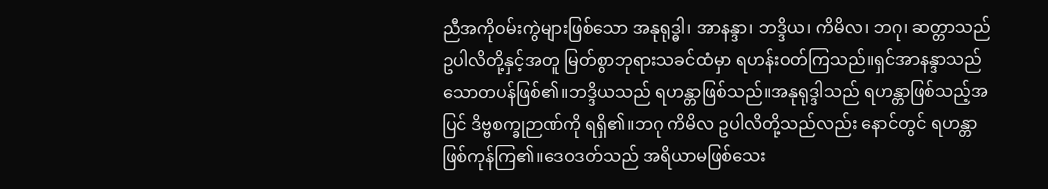ညီအကိုဝမ်းကွဲများဖြစ်သော အနုရုဒ္ဓါ၊ အာနန္ဒာ၊ ဘဒ္ဒိယ၊ ကိမိလ၊ ဘဂု၊ ဆတ္တာသည်ဥပါလိတို့နှင့်အတူ မြတ်စွာဘုရားသခင်ထံမှာ ရဟန်းဝတ်ကြသည်။ရှင်အာနန္ဒာသည် သောတပန်ဖြစ်၏။ဘဒ္ဒိယသည် ရဟန္တာဖြစ်သည်။အနုရုဒ္ဒါသည် ရဟန္တာဖြစ်သည့်အပြင် ဒိဗ္ဗစက္ခုဉာဏ်ကို ရရှိ၏။ဘဂု ကိမိလ ဥပါလိတို့သည်လည်း နောင်တွင် ရဟန္တာဖြစ်ကုန်ကြ၏။ဒေဝဒတ်သည် အရိယာမဖြစ်သေး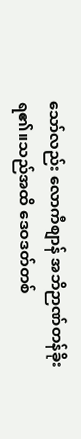သော်လည်း လောကီစျာန် အဘိဉာဏ်တန်ခိုးရ၏။သည်အထိ ဒေဝဒတ်တစ်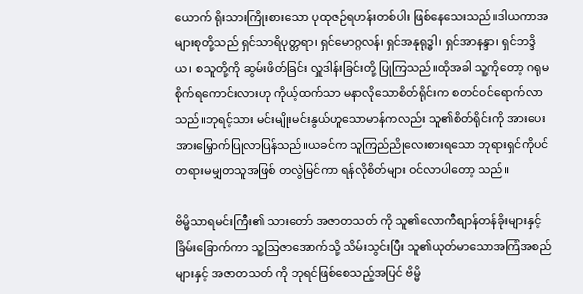ယောက် ရိုးသားကြိုးစားသော ပုထုဇဉ်ရဟန်းတစ်ပါး ဖြစ်နေသေးသည်။ဒါယကာအများစုတို့သည် ရှင်သာရိပုတ္တရာ၊ ရှင်မောဂ္ဂလန်၊ ရှင်အနုရုဒ္ဓါ၊ ရှင်အာနန္ဒာ၊ ရှင်ဘဒ္ဒိယ၊ စသူတို့ကို ဆွမ်းဖိတ်ခြင်း လှူဒါန်းခြင်းတို့ ပြုကြသည်။ထိုအခါ သူ့ကိုတော့ ဂရုမစိုက်ရကောင်းလားဟု ကိုယ့်ထက်သာ မနာလိုသောစိတ်ရိုင်းက စတင်ဝင်ရောက်လာသည်။ဘုရင့်သား မင်းမျိုးမင်းနွယ်ဟူသောမာန်ကလည်း သူ၏စိတ်ရိုင်းကို အားပေးအားမြှောက်ပြုလာပြန်သည်။ယခင်က သူကြည်ညိုလေးစားရသော ဘုရားရှင်ကိုပင် တရားမမျှတသူအဖြစ် တလွဲမြင်ကာ ရန်လိုစိတ်များ ဝင်လာပါတော့ သည်။

ဗိမ္မိသာရမင်းကြီး၏ သားတော် အဇာတသတ် ကို သူ၏လောကီစျာန်တန်ခိုးများနှင့် ခြိမ်းခြောက်ကာ သူ့သြဇာအောက်သို့ သိမ်းသွင်းပြီး သူ၏ယုတ်မာသောအကြံအစည်များနှင့် အဇာတသတ် ကို ဘုရင်ဖြစ်စေသည့်အပြင် ဗိမ္မိ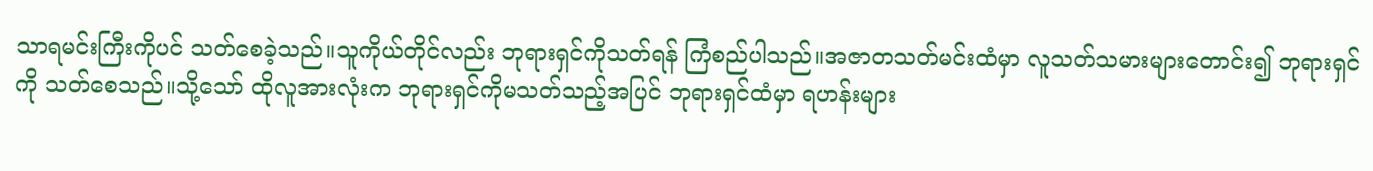သာရမင်းကြီးကိုပင် သတ်စေခဲ့သည်။သူကိုယ်တိုင်လည်း ဘုရားရှင်ကိုသတ်ရန် ကြံစည်ပါသည်။အဇာတသတ်မင်းထံမှာ လူသတ်သမားများတောင်း၍ ဘုရားရှင်ကို သတ်စေသည်။သို့သော် ထိုလူအားလုံးက ဘုရားရှင်ကိုမသတ်သည့်အပြင် ဘုရားရှင်ထံမှာ ရဟန်းများ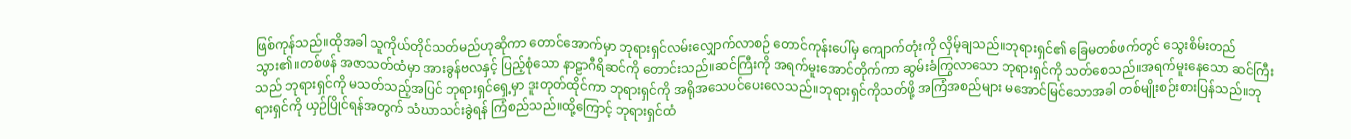ဖြစ်ကုန်သည်။ထိုအခါ သူကိုယ်တိုင်သတ်မည်ဟုဆိုကာ တောင်အောက်မှာ ဘုရားရှင်လမ်းလျှောက်လာစဉ် တောင်ကုန်းပေါ်မှ ကျောက်တုံးကို လှိမ့်ချသည်။ဘုရားရှင်၏ ခြေမတစ်ဖက်တွင် သွေးစိမ်းတည်သွား၏။တစ်ဖန် အဇာသတ်ထံမှာ အားခွန်ဗလနှင့် ပြည့်စုံသော နာဠာဂီရိဆင်ကို တောင်းသည်။ဆင်ကြီးကို အရက်မူးအောင်တိုက်ကာ ဆွမ်းခံကြွလာသော ဘုရားရှင်ကို သတ်စေသည်။အရက်မူးနေသော ဆင်ကြီးသည် ဘုရားရှင်ကို မသတ်သည့်အပြင် ဘုရားရှင်ရှေ့မှာ ဒူးတုတ်ထိုင်ကာ ဘုရားရှင်ကို အရိုအသေပင်ပေးလေသည်။ဘုရားရှင်ကိုသတ်ဖို့ အကြံအစည်များ မအောင်မြင်သောအခါ တစ်မျိုးစဉ်းစားပြန်သည်။ဘုရားရှင်ကို ယှဉ်ပြိုင်ရန်အတွက် သံဃာသင်းခွဲရန် ကြံစည်သည်။ထို့ကြောင့် ဘုရားရှင်ထံ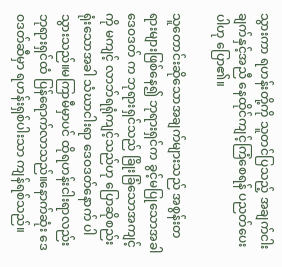သွားကာ ရဟန်းတို့ကို သူတင်ပြသည့် အချက်ငါးချက်နှင့်အညီ နေထိုင်ကျင့်ကြံစေရန် ပညတ်ပေးပါဟု ပြော၏။

သူတောင်းဆိုသောအချက်များသည် အစွန်းတရားများဖြစ်နေ၍ ဘုရားရှင်က ခွင့်မပြုသောအခါ ဒေဝဒတ် က ဘုရားရှင်သည် ခြိုးခြံသောအကျင့်ကို မကျင့် လာဘ်ရရုံကျင့်သည်ဟု ပြောဆိုစည်းရုံးသောအခါ သံဃာငါးရာ ဒေဝဒတ်နောက် ပါသွားသည်။မကြာမီမှာပင် ထိုရဟန်းငါးရာလည်း ဘုရားရှင်ထံ ပြန်ရောက်လာသည်။နောက်ဆုံး ဒေဝဒတ်ဆီမှာ ရဟန်းရှစ်ပါးသာ ကျန်ရစ်သည်။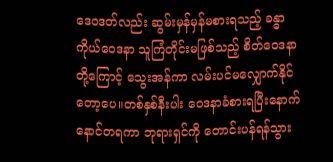ဒေဝဒတ်လည်း ဆွမ်းမှန်မှန်မစားရသည့် ခန္ဓာကိုယ်ဝေဒနာ သူကြံတိုင်းမဖြစ်သည့် စိတ်ဝေဒနာတို့ကြောင့် သွေးအန်ကာ လမ်းပင်မလျှောက်နိုင်တော့ပေ။တစ်နှစ်နီးပါး ဝေဒနာခံစားရပြီးနောက် နောင်တရကာ ဘုရားရှင်ကို တောင်းပန်ရန်သွား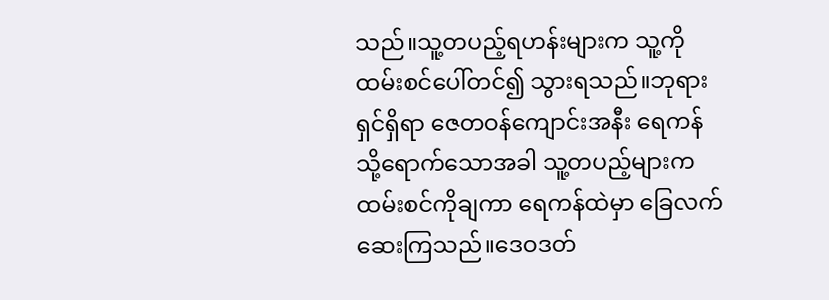သည်။သူ့တပည့်ရဟန်းများက သူ့ကိုထမ်းစင်ပေါ်တင်၍ သွားရသည်။ဘုရားရှင်ရှိရာ ဇေတဝန်ကျောင်းအနီး ရေကန်သို့ရောက်သောအခါ သူ့တပည့်များက ထမ်းစင်ကိုချကာ ရေကန်ထဲမှာ ခြေလက်ဆေးကြသည်။ဒေဝဒတ်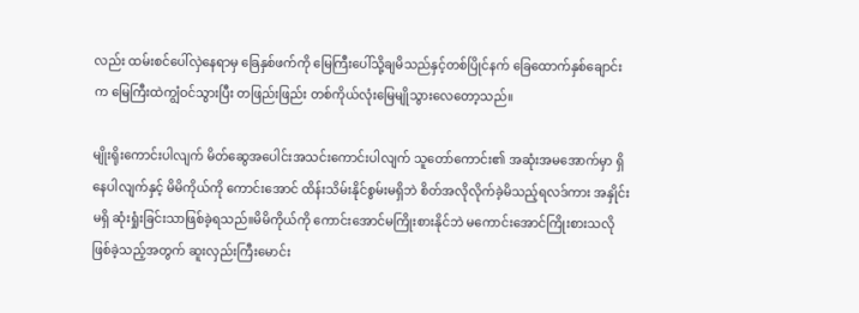လည်း ထမ်းစင်ပေါ်လှဲနေရာမှ ခြေနှစ်ဖက်ကို မြေကြီးပေါ်သို့ချမိသည်နှင့်တစ်ပြိုင်နက် ခြေထောက်နှစ်ချောင်းက မြေကြီးထဲကျွံဝင်သွားပြီး တဖြည်းဖြည်း တစ်ကိုယ်လုံးမြေမျိုသွားလေတော့သည်။

မျိုးရိုးကောင်းပါလျက် မိတ်ဆွေအပေါင်းအသင်းကောင်းပါလျက် သူတော်ကောင်း၏ အဆုံးအမအောက်မှာ ရှိနေပါလျက်နှင့် မိမိကိုယ်ကို ကောင်းအောင် ထိန်းသိမ်းနိုင်စွမ်းမရှိဘဲ စိတ်အလိုလိုက်ခဲ့မိသည့်ရလဒ်ကား အနှိုင်းမရှိ ဆုံးရှုံးခြင်းသာဖြစ်ခဲ့ရသည်။မိမိကိုယ်ကို ကောင်းအောင်မကြိုးစားနိုင်ဘဲ မကောင်းအောင်ကြိုးစားသလို ဖြစ်ခဲ့သည့်အတွက် ဆူးလှည်းကြီးမောင်း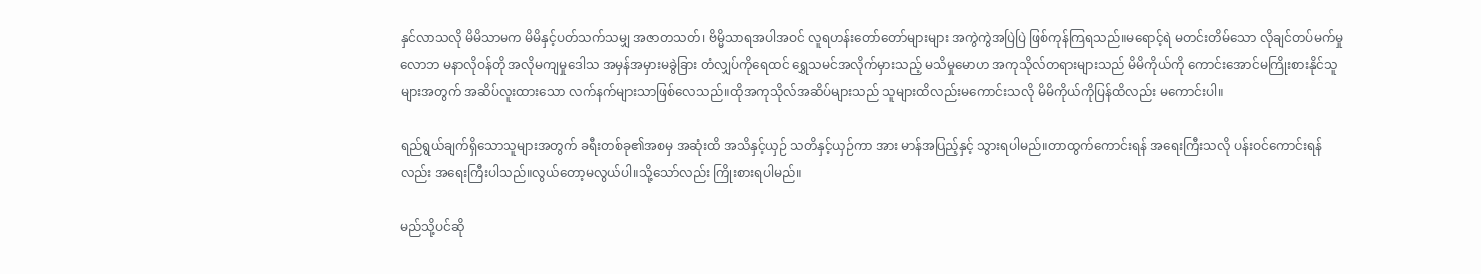နှင်လာသလို မိမိသာမက မိမိနှင့်ပတ်သက်သမျှ အဇာတသတ်၊ ဗိမ္မိသာရအပါအဝင် လူရဟန်းတော်တော်များများ အကွဲကွဲအပြဲပြဲ ဖြစ်ကုန်ကြရသည်။မရောင့်ရဲ မတင်းတိမ်သော လိုချင်တပ်မက်မှုလောဘ မနာလိုဝန်တို အလိုမကျမှုဒေါသ အမှန်အမှားမခွဲခြား တံလျှပ်ကိုရေထင် ရွှေသမင်အလိုက်မှားသည့် မသိမှုမောဟ အကုသိုလ်တရားများသည် မိမိကိုယ်ကို ကောင်းအောင်မကြိုးစားနိုင်သူများအတွက် အဆိပ်လူးထားသော လက်နက်များသာဖြစ်လေသည်။ထိုအကုသိုလ်အဆိပ်များသည် သူများထိလည်းမကောင်းသလို မိမိကိုယ်ကိုပြန်ထိလည်း မကောင်းပါ။

ရည်ရွယ်ချက်ရှိသောသူများအတွက် ခရီးတစ်ခု၏အစမှ အဆုံးထိ အသိနှင့်ယှဉ် သတိနှင့်ယှဉ်ကာ အား မာန်အပြည့်နှင့် သွားရပါမည်။တာထွက်ကောင်းရန် အရေးကြီးသလို ပန်းဝင်ကောင်းရန်လည်း အရေးကြီးပါသည်။လွယ်တော့မလွယ်ပါ။သို့သော်လည်း ကြိုးစားရပါမည်။

မည်သို့ပင်ဆို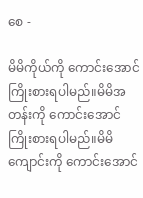စေ -

မိမိကိုယ်ကို ကောင်းအောင်ကြိုးစားရပါမည်။မိမိအတန်းကို ကောင်းအောင်ကြိုးစားရပါမည်။မိမိကျောင်းကို ကောင်းအောင်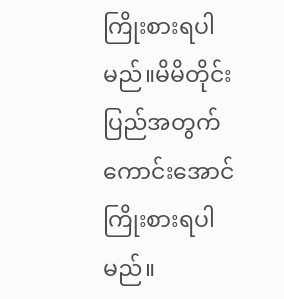ကြိုးစားရပါမည်။မိမိတိုင်းပြည်အတွက် ကောင်းအောင်ကြိုးစားရပါမည်။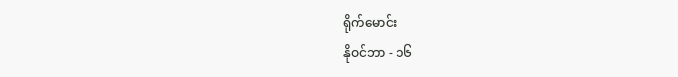ရိုက်မောင်း
နိုဝင်ဘာ - ၁၆